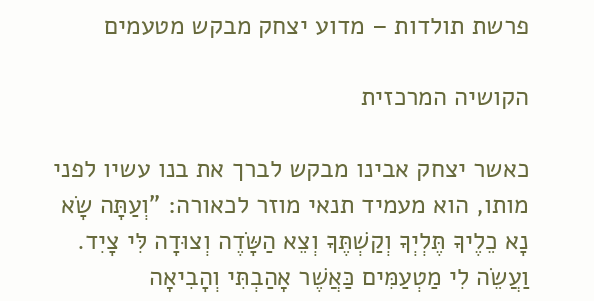פרשת תולדות – מדוע יצחק מבקש מטעמים

הקושיה המרכזית

כאשר יצחק אבינו מבקש לברך את בנו עשיו לפני מותו, הוא מעמיד תנאי מוזר לכאורה: "וְעַתָּה שָׂא נָא כֵלֶיךָ תֶּלְיְךָ וְקַשְׁתֶּךָ וְצֵא הַשָּׂדֶה וְצוּדָה לִּי צָיִד. וַעֲשֵׂה לִי מַטְעַמִּים כַּאֲשֶׁר אָהַבְתִּי וְהָבִיאָה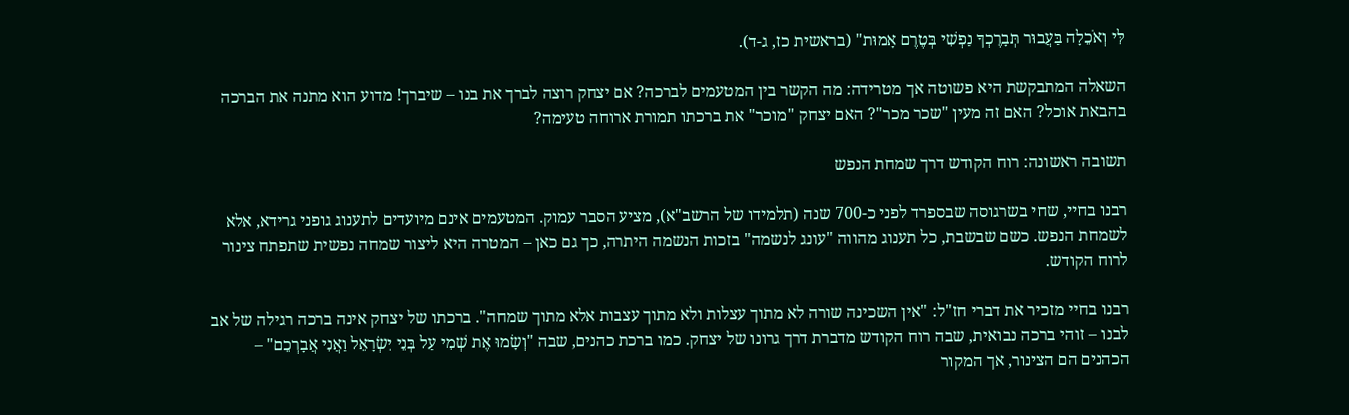לִּי וְאֹכֵלָה בַּעֲבוּר תְּבָרֶכְךָ נַפְשִׁי בְּטֶרֶם אָמוּת" (בראשית כז, ג-ד).

השאלה המתבקשת היא פשוטה אך מטרידה: מה הקשר בין המטעמים לברכה? אם יצחק רוצה לברך את בנו – שיברך! מדוע הוא מתנה את הברכה בהבאת אוכל? האם זה מעין "שכר מכר"? האם יצחק "מוכר" את ברכתו תמורת ארוחה טעימה?

תשובה ראשונה: רוח הקודש דרך שמחת הנפש

רבנו בחיי, שחי בשרגוסה שבספרד לפני כ-700 שנה (תלמידו של הרשב"א), מציע הסבר עמוק. המטעמים אינם מיועדים לתענוג גופני גרידא, אלא לשמחת הנפש. כשם שבשבת, כל תענוג מהווה "עונג לנשמה" בזכות הנשמה היתרה, כך גם כאן – המטרה היא ליצור שמחה נפשית שתפתח צינור לרוח הקודש.

רבנו בחיי מזכיר את דברי חז"ל: "אין השכינה שורה לא מתוך עצלות ולא מתוך עצבות אלא מתוך שמחה". ברכתו של יצחק אינה ברכה רגילה של אב לבנו – זוהי ברכה נבואית, שבה רוח הקודש מדברת דרך גרונו של יצחק. כמו ברכת כהנים, שבה "וְשָׂמוּ אֶת שְׁמִי עַל בְּנֵי יִשְׂרָאֵל וַאֲנִי אֲבָרְכֵם" – הכהנים הם הצינור, אך המקור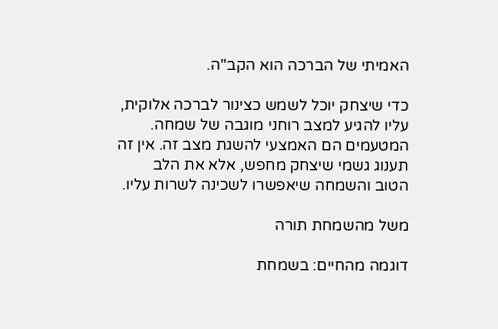האמיתי של הברכה הוא הקב"ה.

כדי שיצחק יוכל לשמש כצינור לברכה אלוקית, עליו להגיע למצב רוחני מוגבה של שמחה. המטעמים הם האמצעי להשגת מצב זה. אין זה תענוג גשמי שיצחק מחפש, אלא את הלב הטוב והשמחה שיאפשרו לשכינה לשרות עליו.

משל מהשמחת תורה

דוגמה מהחיים: בשמחת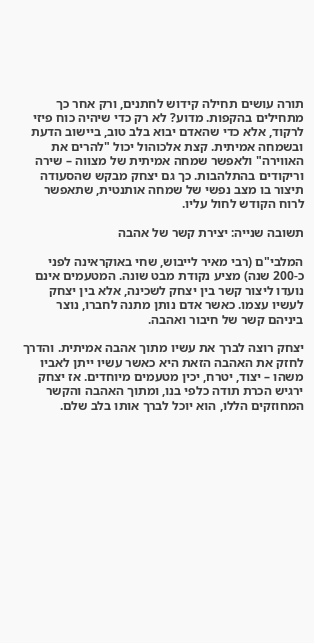תורה עושים תחילה קידוש לחתנים, ורק אחר כך מתחילים בהקפות. מדוע? לא רק כדי שיהיה כוח פיזי לרקוד, אלא כדי שהאדם יבוא בלב טוב, ביישוב הדעת ובשמחה אמיתית. קצת אלכוהול יכול "להרים את האווירה" ולאפשר שמחה אמיתית של מצווה – שירה וריקודים בהתלהבות. כך גם יצחק מבקש שהסעודה תיצור בו מצב נפשי של שמחה אותנטית, שתאפשר לרוח הקודש לחול עליו.

תשובה שנייה: יצירת קשר של אהבה

המלבי"ם (רבי מאיר לייבוש, שחי באוקראינה לפני כ-200 שנה) מציע נקודת מבט שונה. המטעמים אינם נועדו ליצור קשר בין יצחק לשכינה, אלא בין יצחק לעשיו עצמו. כאשר אדם נותן מתנה לחברו, נוצר ביניהם קשר של חיבור ואהבה.

יצחק רוצה לברך את עשיו מתוך אהבה אמיתית. והדרך לחזק את האהבה הזאת היא כאשר עשיו ייתן לאביו משהו – יצוד, יטרח, יכין מטעמים מיוחדים. אז יצחק ירגיש הכרת תודה כלפי בנו, ומתוך האהבה והקשר המחוזקים הללו, הוא יוכל לברך אותו בלב שלם.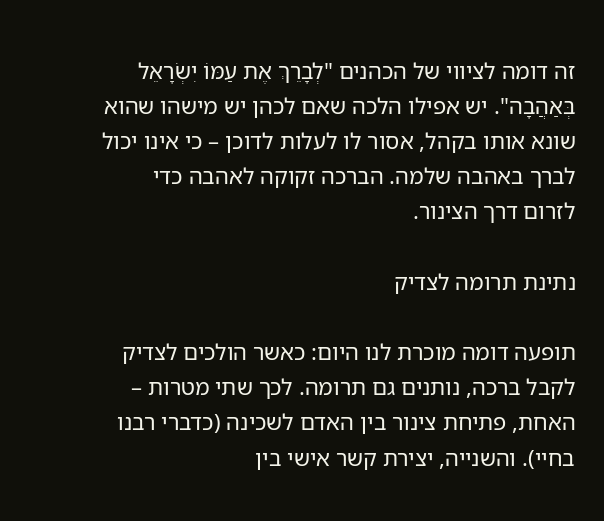זה דומה לציווי של הכהנים "לְבָרֵךְ אֶת עַמּוֹ יִשְׂרָאֵל בְּאַהֲבָה". יש אפילו הלכה שאם לכהן יש מישהו שהוא שונא אותו בקהל, אסור לו לעלות לדוכן – כי אינו יכול לברך באהבה שלמה. הברכה זקוקה לאהבה כדי לזרום דרך הצינור.

נתינת תרומה לצדיק

תופעה דומה מוכרת לנו היום: כאשר הולכים לצדיק לקבל ברכה, נותנים גם תרומה. לכך שתי מטרות – האחת, פתיחת צינור בין האדם לשכינה (כדברי רבנו בחיי). והשנייה, יצירת קשר אישי בין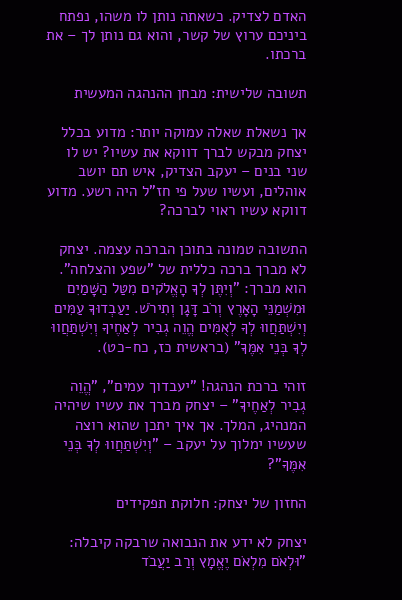האדם לצדיק. כשאתה נותן לו משהו, נפתח ביניכם ערוץ של קשר, והוא גם נותן לך – את ברכתו.

תשובה שלישית: מבחן ההנהגה המעשית

אך נשאלת שאלה עמוקה יותר: מדוע בכלל יצחק מבקש לברך דווקא את עשיו? יש לו שני בנים – יעקב הצדיק, איש תם יושב אוהלים, ועשיו שעל פי חז"ל היה רשע. מדוע דווקא עשיו ראוי לברכה?

התשובה טמונה בתוכן הברכה עצמה. יצחק לא מברך ברכה כללית של "שפע והצלחה". הוא מברך: "וְיִתֶּן לְךָ הָאֱלֹקים מִטַּל הַשָּׁמַיִם וּמִשְׁמַנֵּי הָאָרֶץ וְרֹב דָּגָן וְתִירֹשׁ. יַעַבְדוּךָ עַמִּים וְיִשְׁתַּחֲווּ לְךָ לְאֻמִּים הֱוֵה גְבִיר לְאַחֶיךָ וְיִשְׁתַּחֲווּ לְךָ בְּנֵי אִמֶּךָ" (בראשית כז, כח-כט).

זוהי ברכת הנהגה! "יעבדוך עמים", "הֱוֵה גְבִיר לְאַחֶיךָ" – יצחק מברך את עשיו שיהיה המנהיג, המלך. אך איך יתכן שהוא רוצה שעשיו ימלוך על יעקב – "וְיִשְׁתַּחֲווּ לְךָ בְּנֵי אִמֶּךָ"?

החזון של יצחק: חלוקת תפקידים

יצחק לא ידע את הנבואה שרבקה קיבלה: "וּלְאֹם מִלְאֹם יֶאֱמָץ וְרַב יַעֲבֹד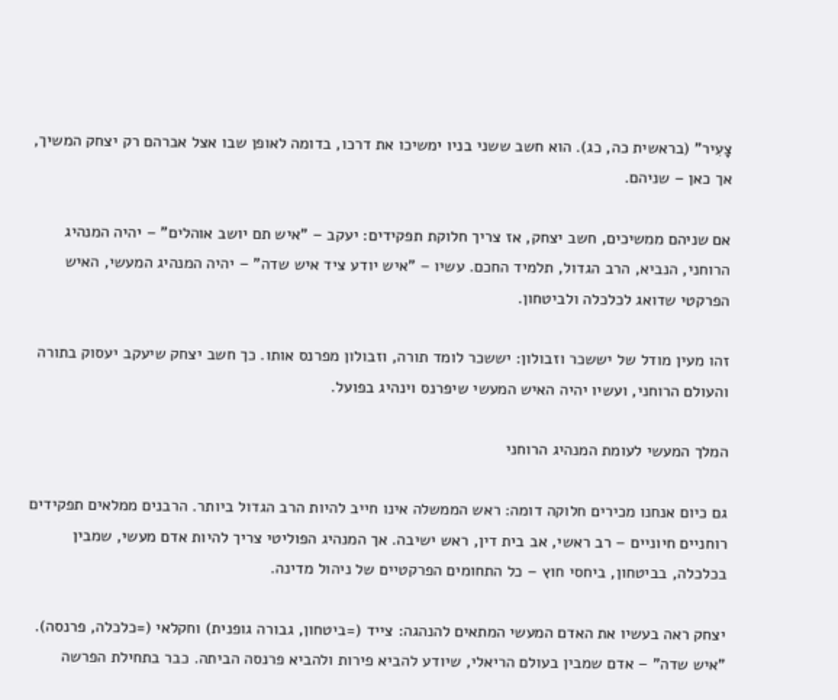צָעִיר" (בראשית כה, כג). הוא חשב ששני בניו ימשיכו את דרכו, בדומה לאופן שבו אצל אברהם רק יצחק המשיך, אך כאן – שניהם.

אם שניהם ממשיכים, חשב יצחק, אז צריך חלוקת תפקידים: יעקב – "איש תם יושב אוהלים" – יהיה המנהיג הרוחני, הנביא, הרב הגדול, תלמיד החכם. עשיו – "איש יודע ציד איש שדה" – יהיה המנהיג המעשי, האיש הפרקטי שדואג לכלכלה ולביטחון.

זהו מעין מודל של יששכר וזבולון: יששכר לומד תורה, וזבולון מפרנס אותו. כך חשב יצחק שיעקב יעסוק בתורה והעולם הרוחני, ועשיו יהיה האיש המעשי שיפרנס וינהיג בפועל.

המלך המעשי לעומת המנהיג הרוחני

גם כיום אנחנו מכירים חלוקה דומה: ראש הממשלה אינו חייב להיות הרב הגדול ביותר. הרבנים ממלאים תפקידים רוחניים חיוניים – רב ראשי, אב בית דין, ראש ישיבה. אך המנהיג הפוליטי צריך להיות אדם מעשי, שמבין בכלכלה, בביטחון, ביחסי חוץ – כל התחומים הפרקטיים של ניהול מדינה.

יצחק ראה בעשיו את האדם המעשי המתאים להנהגה: צייד (=ביטחון, גבורה גופנית) וחקלאי (=כלכלה, פרנסה). "איש שדה" – אדם שמבין בעולם הריאלי, שיודע להביא פירות ולהביא פרנסה הביתה. כבר בתחילת הפרשה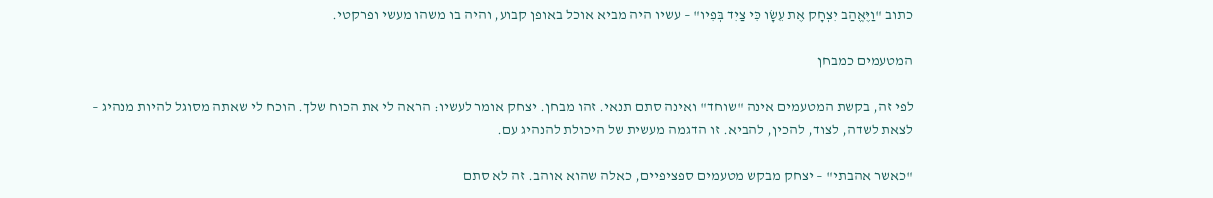כתוב "וַיֶּאֱהַב יִצְחָק אֶת עֵשָׂו כִּי צַיִד בְּפִיו" – עשיו היה מביא אוכל באופן קבוע, והיה בו משהו מעשי ופרקטי.

המטעמים כמבחן

לפי זה, בקשת המטעמים אינה "שוחד" ואינה סתם תנאי. זהו מבחן. יצחק אומר לעשיו: הראה לי את הכוח שלך. הוכח לי שאתה מסוגל להיות מנהיג – לצאת לשדה, לצוד, להכין, להביא. זו הדגמה מעשית של היכולת להנהיג עם.

"כאשר אהבתי" – יצחק מבקש מטעמים ספציפיים, כאלה שהוא אוהב. זה לא סתם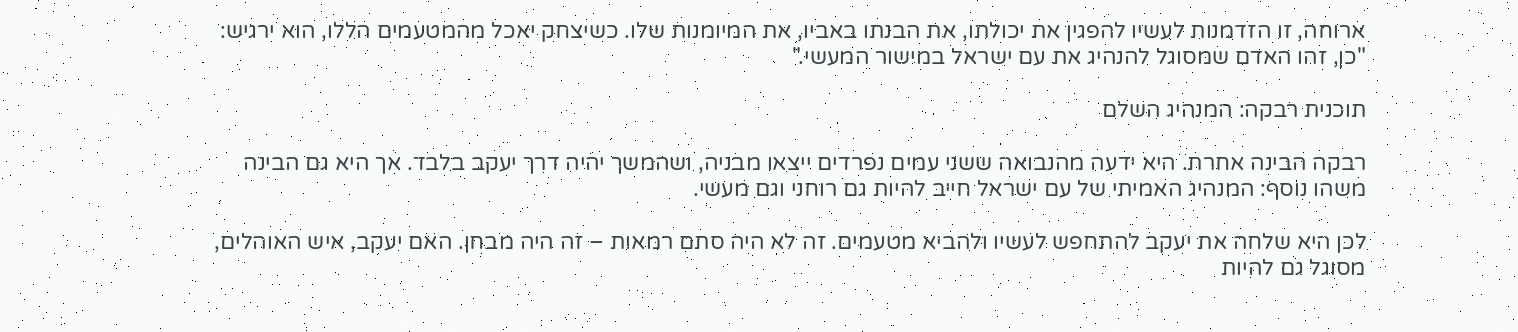ארוחה, זו הזדמנות לעשיו להפגין את יכולתו, את הבנתו באביו, את המיומנות שלו. כשיצחק יאכל מהמטעמים הללו, הוא ירגיש: "כן, זהו האדם שמסוגל להנהיג את עם ישראל במישור המעשי."

תוכנית רבקה: המנהיג השלם

רבקה הבינה אחרת. היא ידעה מהנבואה ששני עמים נפרדים ייצאו מבניה, ושהמשך יהיה דרך יעקב בלבד. אך היא גם הבינה משהו נוסף: המנהיג האמיתי של עם ישראל חייב להיות גם רוחני וגם מעשי.

לכן היא שלחה את יעקב להתחפש לעשיו ולהביא מטעמים. זה לא היה סתם רמאות – זה היה מבחן. האם יעקב, איש האוהלים, מסוגל גם להיות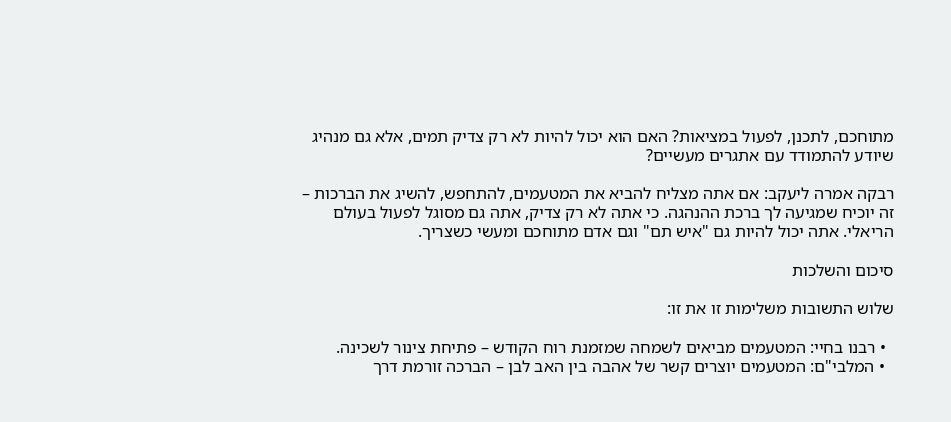מתוחכם, לתכנן, לפעול במציאות? האם הוא יכול להיות לא רק צדיק תמים, אלא גם מנהיג שיודע להתמודד עם אתגרים מעשיים?

רבקה אמרה ליעקב: אם אתה מצליח להביא את המטעמים, להתחפש, להשיג את הברכות – זה יוכיח שמגיעה לך ברכת ההנהגה. כי אתה לא רק צדיק, אתה גם מסוגל לפעול בעולם הריאלי. אתה יכול להיות גם "איש תם" וגם אדם מתוחכם ומעשי כשצריך.

סיכום והשלכות

שלוש התשובות משלימות זו את זו:

  • רבנו בחיי: המטעמים מביאים לשמחה שמזמנת רוח הקודש – פתיחת צינור לשכינה.
  • המלבי"ם: המטעמים יוצרים קשר של אהבה בין האב לבן – הברכה זורמת דרך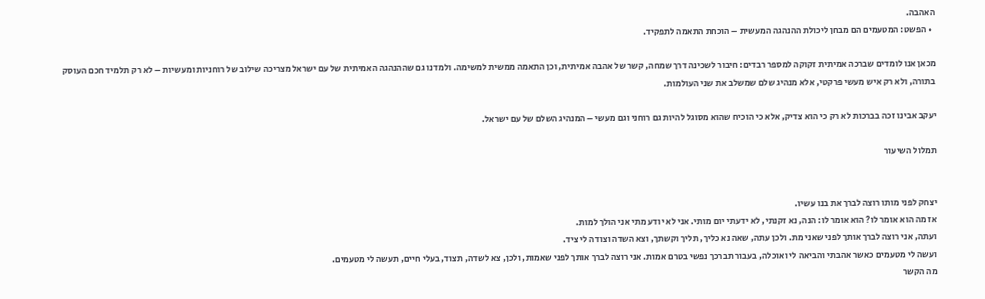האהבה.
  • הפשט: המטעמים הם מבחן ליכולת ההנהגה המעשית – הוכחת התאמה לתפקיד.

מכאן אנו לומדים שברכה אמיתית זקוקה למספר רבדים: חיבור לשכינה דרך שמחה, קשר של אהבה אמיתית, וכן התאמה ממשית למשימה. ולמדנו גם שההנהגה האמיתית של עם ישראל מצריכה שילוב של רוחניות ומעשיות – לא רק תלמיד חכם העוסק בתורה, ולא רק איש מעשי פרקטי, אלא מנהיג שלם שמשלב את שני העולמות.

יעקב אבינו זכה בברכות לא רק כי הוא צדיק, אלא כי הוכיח שהוא מסוגל להיות גם רוחני וגם מעשי – המנהיג השלם של עם ישראל.

תמלול השיעור


יצחק לפני מותו רוצה לברך את בנו עשיו.
אז מה הוא אומר לו? הוא אומר לו: הנה, נא זקנתי, לא ידעתי יום מותי. אני לא יודע מתי אני הולך למות.
ועתה, אני רוצה לברך אותך לפני שאני מת. ולכן עתה, שאה נא כליך, תליך וקשתך, וצא השדה וצודה לי ציד.
ועשה לי מטעמים כאשר אהבתי והביאה לי ואוכלה, בעבור תברכך נפשי בטרם אמות. אני רוצה לברך אותך לפני שאמות, ולכן, צא לשדה, תצוד, בעלי חיים, תעשה לי מטעמים.
מה הקשר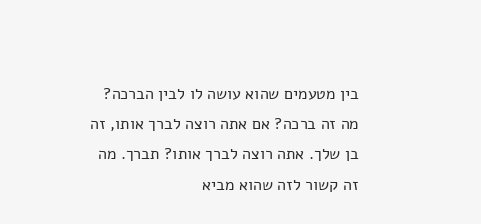בין מטעמים שהוא עושה לו לבין הברכה? מה זה ברכה? אם אתה רוצה לברך אותו, זה בן שלך. אתה רוצה לברך אותו? תברך. מה זה קשור לזה שהוא מביא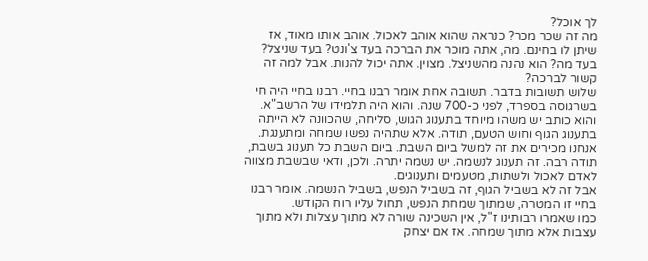לך אוכל?
מה זה שכר מכר? כנראה שהוא אוהב לאכול. אוהב אותו מאוד, אז שיתן לו בחינם. מה, אתה מוכר את הברכה בעד צ'ונט? בעד שניצל? בעד מה? הוא נהנה מהשניצל. מצוין. אתה יכול להנות. אבל למה זה קשור לברכה?
שלוש תשובות בדבר. תשובה אחת אומר רבנו בחיי. רבנו בחיי היה חי בשרגוסה בספרד, לפני כ-700 שנה. והוא היה תלמידו של הרשב"א.
והוא כותב יש משהו מיוחד בתענוג הגוש, סליחה, שהכוונה לא הייתה בתענוג הגוף וחוש הטעם, תודה. אלא שתהיה נפשו שמחה ומתענגת. אנחנו מכירים את זה למשל ביום השבת. ביום השבת כל תענוג בשבת, תודה רבה. זה תענוג לנשמה. יש נשמה יתרה. ולכן, ודאי שבשבת מצווה לאדם לאכול ולשתות, מטעמים ותענוגים.
אבל זה לא בשביל הגוף, זה בשביל הנפש, בשביל הנשמה. אומר רבנו בחיי זו המטרה, שמתוך שמחת הנפש, תחול עליו רוח הקודש.
כמו שאמרו רבותינו ז"ל, אין השכינה שורה לא מתוך עצלות ולא מתוך עצבות אלא מתוך שמחה. אז אם יצחק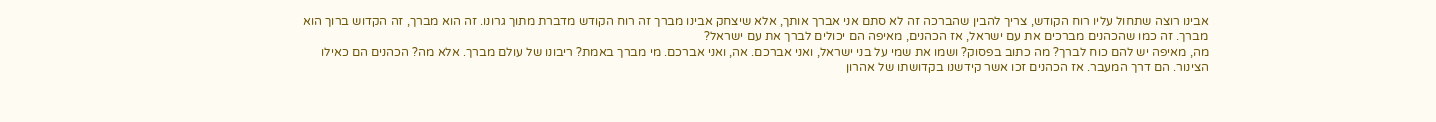אבינו רוצה שתחול עליו רוח הקודש, צריך להבין שהברכה זה לא סתם אני אברך אותך, אלא שיצחק אבינו מברך זה רוח הקודש מדברת מתוך גרונו. זה הוא מברך, זה הקדוש ברוך הוא מברך. זה כמו שהכהנים מברכים את עם ישראל, אז הכהנים, מאיפה הם יכולים לברך את עם ישראל?
מה, מאיפה יש להם כוח לברך? מה כתוב בפסוק? ושמו את שמי על בני ישראל, ואני אברכם. אה, ואני אברכם. מי מברך באמת? ריבונו של עולם מברך. אלא מה? הכהנים הם כאילו הצינור. הם דרך המעבר. אז הכהנים זכו אשר קידשנו בקדושתו של אהרון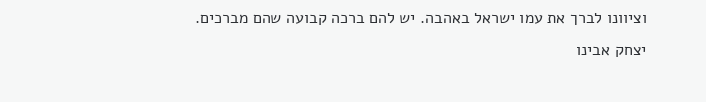וציוונו לברך את עמו ישראל באהבה. יש להם ברכה קבועה שהם מברכים.
יצחק אבינו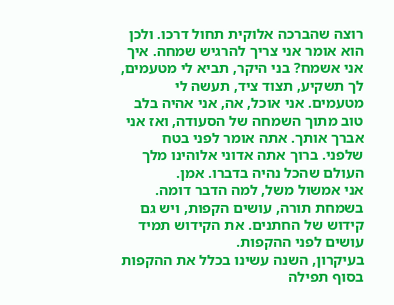רוצה שהברכה אלוקית תחול דרכו. ולכן הוא אומר אני צריך להרגיש שמחה. איך אני אשמח? בני היקר, תביא לי מטעמים, לך תשקיע, תצוד ציד, תעשה לי מטעמים. אני אוכל, אה, אני אהיה בלב טוב מתוך השמחה של הסעודה, ואז אני אברך אותך. אתה אומר לפני בטח שלפני. ברוך אתה אדוני אלוהינו מלך העולם שהכל נהיה בדברו. אמן.
אני אמשול משל, למה הדבר דומה. בשמחת תורה, עושים הקפות, ויש גם קידוש של החתנים. את הקידוש תמיד עושים לפני ההקפות.
בעיקרון, השנה עשינו בכלל את ההקפות בסוף תפילה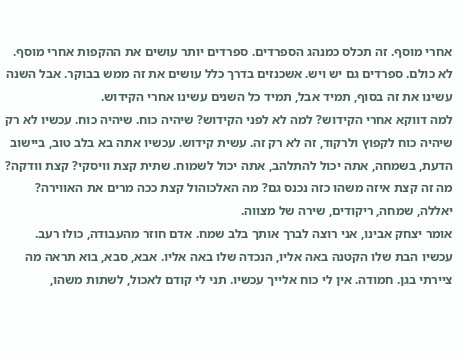אחרי מוסף. זה תכלס כמנהג הספרדים. ספרדים יותר עושים את ההקפות אחרי מוסף. לא כולם. ספרדים גם יש ויש. אשכנזים בדרך כלל עושים את זה ממש בבוקר. אבל השנה עשינו את זה בסוף, תמיד אבל, תמיד כל השנים עשינו אחרי הקידוש.
למה דווקא אחרי הקידוש? למה לא לפני הקידוש? שיהיה כוח. שיהיה כוח. עכשיו לא רק שיהיה כוח לקפוץ ולרקוד, זה לא רק זה. עשית קידוש. עכשיו אתה בא בלב טוב, ביישוב הדעת, בשמחה, אתה יכול להתלהב, אתה יכול לשמוח. שתית קצת וויסקי? קצת וודקה? מה זה קצת איזה משהו כזה נכנס גם? מה האלכוהול קצת ככה מרים את האווירה? יאללה, שמחה, ריקודים, שירה של מצווה.
אומר יצחק אבינו, אני רוצה לברך אותך בלב שמח. אדם חוזר מהעבודה, כולו רעב.
עכשיו הבת שלו הקטנה באה אליו, הנכדה שלו באה אליו. אבא, סבא, בוא תראה מה ציירתי בגן. חמודה. אין לי כוח אלייך עכשיו. תני לי קודם לאכול, לשתות משהו,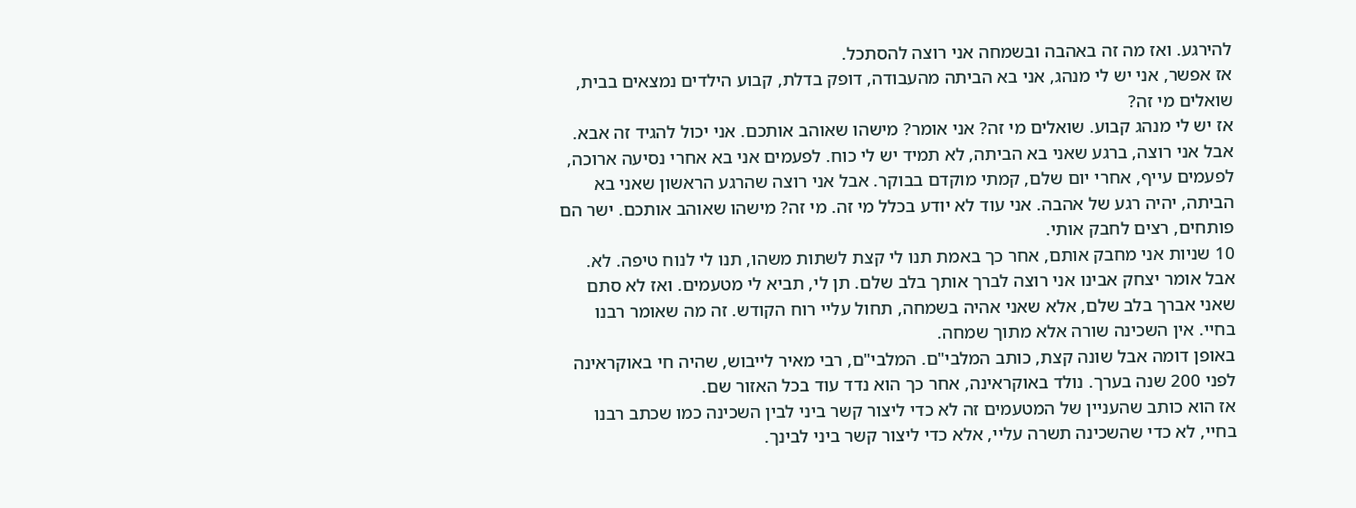להירגע. ואז מה זה באהבה ובשמחה אני רוצה להסתכל.
אז אפשר, אני יש לי מנהג, אני בא הביתה מהעבודה, דופק בדלת, קבוע הילדים נמצאים בבית, שואלים מי זה?
אז יש לי מנהג קבוע. שואלים מי זה? אני אומר? מישהו שאוהב אותכם. אני יכול להגיד זה אבא. אבל אני רוצה, ברגע שאני בא הביתה, לא תמיד יש לי כוח. לפעמים אני בא אחרי נסיעה ארוכה, לפעמים עייף, אחרי יום שלם, קמתי מוקדם בבוקר. אבל אני רוצה שהרגע הראשון שאני בא הביתה, יהיה רגע של אהבה. אני עוד לא יודע בכלל מי זה. מי זה? מישהו שאוהב אותכם. ישר הם פותחים, רצים לחבק אותי.
10 שניות אני מחבק אותם, אחר כך באמת תנו לי קצת לשתות משהו, תנו לי לנוח טיפה. לא.
אבל אומר יצחק אבינו אני רוצה לברך אותך בלב שלם. תן לי, תביא לי מטעמים. ואז לא סתם שאני אברך בלב שלם, אלא שאני אהיה בשמחה, תחול עליי רוח הקודש. זה מה שאומר רבנו בחיי. אין השכינה שורה אלא מתוך שמחה.
באופן דומה אבל שונה קצת, כותב המלבי"ם. המלבי"ם, רבי מאיר לייבוש, שהיה חי באוקראינה לפני 200 שנה בערך. נולד באוקראינה, אחר כך הוא נדד עוד בכל האזור שם.
אז הוא כותב שהעניין של המטעמים זה לא כדי ליצור קשר ביני לבין השכינה כמו שכתב רבנו בחיי, לא כדי שהשכינה תשרה עליי, אלא כדי ליצור קשר ביני לבינך.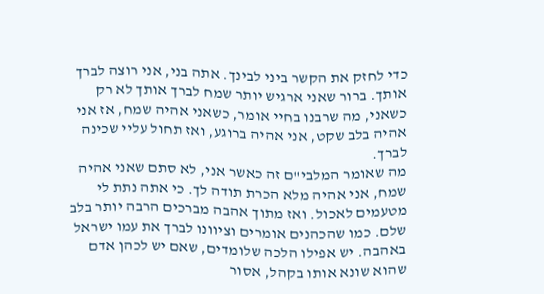כדי לחזק את הקשר ביני לבינך. אתה בני, אני רוצה לברך אותך. ברור שאני ארגיש יותר שמח לברך אותך לא רק כשאני, מה שרבנו בחיי אומר, כשאני אהיה שמח, אז אני אהיה בלב שקט, אני אהיה ברוגע, ואז תחול עליי שכינה לברך.
מה שאומר המלבי"ם זה כאשר אני, לא סתם שאני אהיה שמח, אני אהיה מלא הכרת תודה לך. כי אתה נתת לי מטעמים לאכול. ואז מתוך אהבה מברכים הרבה יותר בלב שלם. כמו שהכהנים אומרים וציוונו לברך את עמו ישראל באהבה. יש אפילו הלכה שלומדים, שאם יש לכהן אדם שהוא שונא אותו בקהל, אסור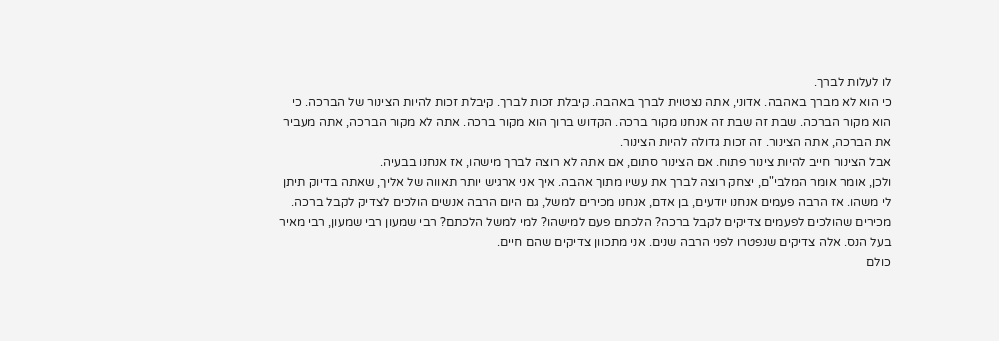לו לעלות לברך.
כי הוא לא מברך באהבה. אדוני, אתה נצטוית לברך באהבה. קיבלת זכות לברך. קיבלת זכות להיות הצינור של הברכה. כי הוא מקור הברכה. שבת זה שבת זה אנחנו מקור ברכה. הקדוש ברוך הוא מקור ברכה. אתה לא מקור הברכה, אתה מעביר את הברכה, אתה הצינור. זה זכות גדולה להיות הצינור.
אבל הצינור חייב להיות צינור פתוח. אם הצינור סתום, אם אתה לא רוצה לברך מישהו, אז אנחנו בבעיה.
ולכן, אומר אומר המלבי"ם, יצחק רוצה לברך את עשיו מתוך אהבה. איך אני ארגיש יותר תאווה של אליך, שאתה בדיוק תיתן לי משהו. אז הרבה פעמים אנחנו יודעים, בן אדם, אנחנו מכירים למשל, גם היום הרבה אנשים הולכים לצדיק לקבל ברכה. מכירים שהולכים לפעמים צדיקים לקבל ברכה? הלכתם פעם למישהו? למי למשל הלכתם? רבי שמעון רבי שמעון, רבי מאיר בעל הנס. אלה צדיקים שנפטרו לפני הרבה שנים. אני מתכוון צדיקים שהם חיים.
כולם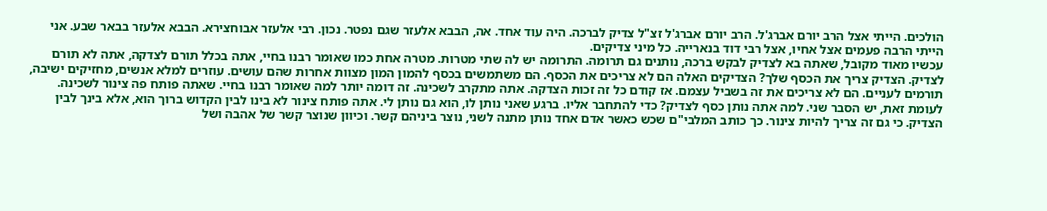הולכים. הייתי אצל הרב יורם אברג'ל. הרב יורם אברג'ל זצ"ל צדיק לברכה. היה עוד אחד. אה, הבבא אלעזר שגם נפטר. נכון. רבי אלעזר אבוחצירא. הבבא אלעזר בבאר שבע. אני הייתי הרבה פעמים אצל אחיו, אצל רבי דוד בנארייה. כל מיני צדיקים.
עכשיו מאוד מקובל, שאתה בא לצדיק לבקש ברכה, נותנים גם תרומה. התרומה יש לה שתי מטרות. מטרה אחת כמו שאומר רבנו בחיי, אתה בכלל תורם לצדקה, אתה לא תורם לצדיק. הצדיק צריך את הכסף שלך? הצדיקים האלה הם לא צריכים את הכסף. הם משתמשים בכסף להמון המון מצוות אחרות שהם עושים. עוזרים למלא אנשים, מחזיקים ישיבה, תורמים לעניים. הם לא צריכים את זה בשביל עצמם. אז קודם כל זה זכות הצדקה. אתה מתקרב לשכינה. זה דומה יותר למה שאומר רבנו בחיי. שאתה פותח פה צינור לשכינה.
לעומת זאת, יש הסבר שני. למה אתה נותן כסף לצדיק? כדי להתחבר אליו. ברגע שאני נותן לו, הוא גם נותן לי. אתה פותח צינור לא בינו לבין הקדוש ברוך הוא, אלא בינך לבין הצדיק. כי גם זה צריך להיות צינור. כך כותב המלבי"ם שכש כאשר אדם אחד נותן מתנה לשני, נוצר ביניהם קשר. וכיוון שנוצר קשר של אהבה ושל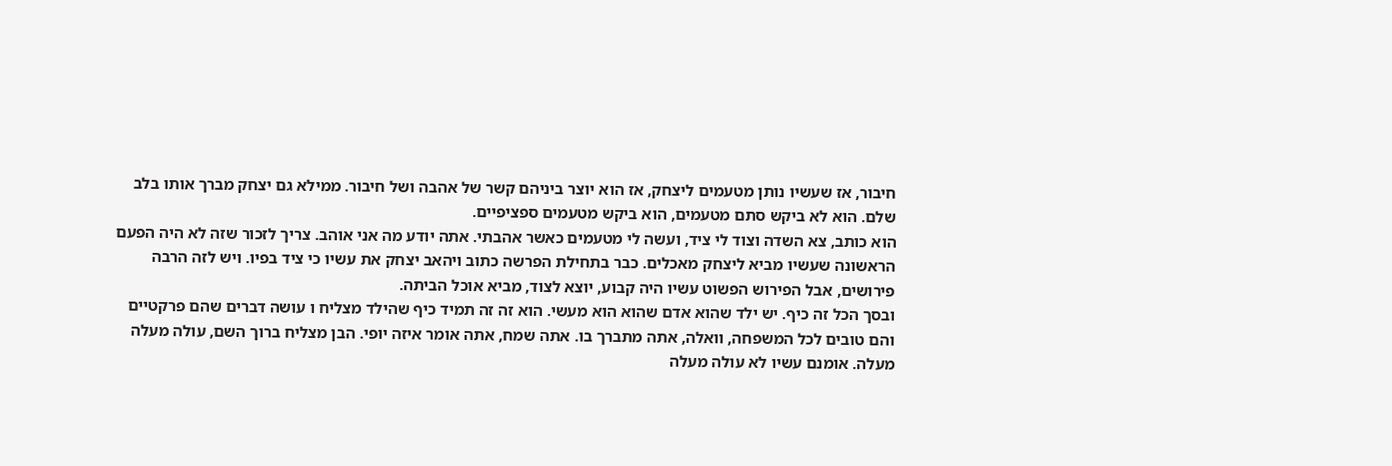חיבור, אז שעשיו נותן מטעמים ליצחק, אז הוא יוצר ביניהם קשר של אהבה ושל חיבור. ממילא גם יצחק מברך אותו בלב שלם. הוא לא ביקש סתם מטעמים, הוא ביקש מטעמים ספציפיים.
הוא כותב, צא השדה וצוד לי ציד, ועשה לי מטעמים כאשר אהבתי. אתה יודע מה אני אוהב. צריך לזכור שזה לא היה הפעם הראשונה שעשיו מביא ליצחק מאכלים. כבר בתחילת הפרשה כתוב ויהאב יצחק את עשיו כי ציד בפיו. ויש לזה הרבה פירושים, אבל הפירוש הפשוט עשיו היה קבוע, יוצא לצוד, מביא אוכל הביתה.
ובסך הכל זה כיף. יש ילד שהוא אדם שהוא הוא מעשי. הוא זה זה תמיד כיף שהילד מצליח ו עושה דברים שהם פרקטיים והם טובים לכל המשפחה, וואלה, אתה מתברך בו. אתה שמח, אתה אומר איזה יופי. הבן מצליח ברוך השם, עולה מעלה מעלה. אומנם עשיו לא עולה מעלה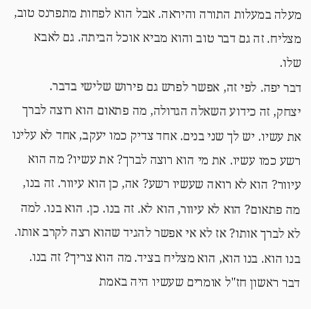מעלה במעלות התורה והיראה. אבל הוא לפחות מתפרנס טוב, מצליח. זה גם דבר טוב והוא מביא אוכל הביתה. גם לאבא שלו.
דבר יפה. לפי זה, אפשר לפרש גם פירוש שלישי בדבר.
יצחק, זה כידוע השאלה הגדולה, מה פתאום הוא רוצה לברך את עשיו. יש לך שני בנים. אחד צדיק כמו יעקב, אחד לא עלינו רשע כמו עשיו. את מי הוא רוצה לברך? את עשיו? מה הוא עיוור? הוא לא רואה שעשיו רשע? אה, כן הוא עיוור. זה בנו, מה פתאום? הוא לא עיוור, הוא לא. זה בנו. כן. הוא בנו. למה לא לברך אותו? אז לא אי אפשר להגיד שהוא רצה לקרב אותו. בנו הוא. בנו הוא, הוא מצליח בציד. מה הוא צריך? זה בנו.
דבר ראשון חז"ל אומרים שעשיו היה באמת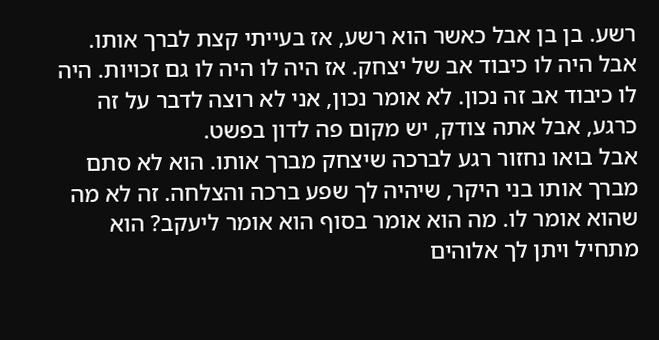רשע. בן בן אבל כאשר הוא רשע, אז בעייתי קצת לברך אותו. אבל היה לו כיבוד אב של יצחק. אז היה לו היה לו גם זכויות. היה לו כיבוד אב זה נכון. לא אומר נכון, אני לא רוצה לדבר על זה כרגע, אבל אתה צודק, יש מקום פה לדון בפשט.
אבל בואו נחזור רגע לברכה שיצחק מברך אותו. הוא לא סתם מברך אותו בני היקר, שיהיה לך שפע ברכה והצלחה. זה לא מה שהוא אומר לו. מה הוא אומר בסוף הוא אומר ליעקב? הוא מתחיל ויתן לך אלוהים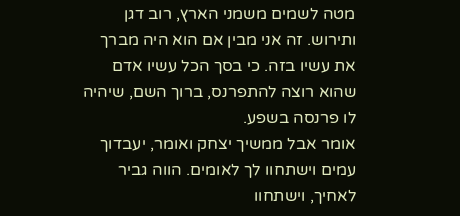מטה לשמים משמני הארץ, רוב דגן ותירוש. זה אני מבין אם הוא היה מברך את עשיו בזה. כי בסך הכל עשיו אדם שהוא רוצה להתפרנס, ברוך השם, שיהיה לו פרנסה בשפע.
אומר אבל ממשיך יצחק ואומר, יעבדוך עמים וישתחוו לך לאומים. הווה גביר לאחיך, וישתחוו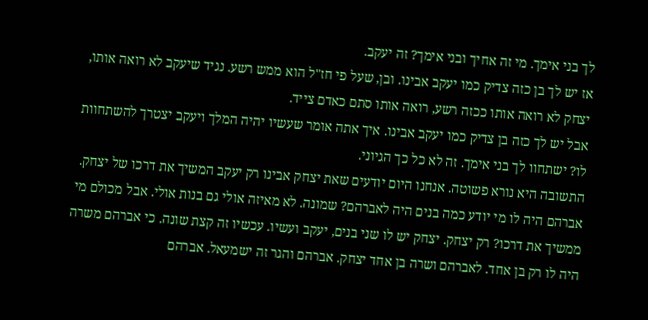לך בני אימך. מי זה אחיך ובני אימך? זה יעקב.
אז יש לך בן כזה צדיק כמו יעקב אבינו. ובן, שעל פי חז"ל הוא ממש רשע. נגיד שיעקב לא רואה אותו, יצחק לא רואה אותו ככזה רשע, רואה אותו סתם כאדם צייד.
אבל יש לך כזה בן צדיק כמו יעקב אבינו. איך אתה אומר שעשיו יהיה המלך ויעקב יצטרך להשתחוות לו? ישתחוו לך בני אימך. זה לא כל כך הגיוני.
התשובה היא נורא פשוטה. אנחנו היום יודעים שאת יצחק אבינו רק יעקב המשיך את דרכו של יצחק. אברהם היה לו מי יודע כמה בנים היה לאברהם? שמונה. לא מאיזה אולי גם בנות אולי. אבל מכולם מי ממשיך את דרכו? רק יצחק. יצחק יש לו שני בנים, יעקב ועשיו. עכשיו זה קצת שונה. כי אברהם משרה היה לו רק בן אחד. לאברהם ושרה בן אחד יצחק. אברהם והגר זה ישמעאל. אברהם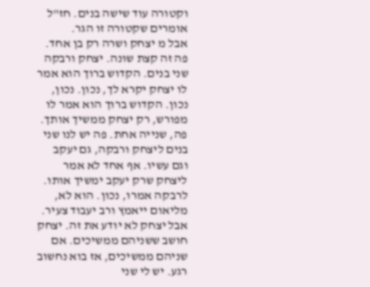וקטורה עוד שישה בנים. חז"ל אומרים שקטורה זו הגר.
אבל מ יצחק ושרה רק בן אחד. פה זה קצת שונה. יצחק ורבקה שני בנים. הקדוש ברוך הוא אמר לו יצחק יקרא לך, נכון. נכון, נכון. הקדוש ברוך הוא אמר לו מפורש, רק יצחק ממשיך אותך. פה, שנייה אחת. פה יש לנו שני בנים ליצחק ורבקה, גם יעקב וגם עשיו. אף אחד לא אמר ליצחק שרק יעקב ימשיך אותו. לרבקה אמרו, נכון. הוא לא, מליאום ייאמץ ורב יעבוד צעיר. אבל יצחק לא יודע את זה. יצחק חושב ששניהם ממשיכים. אם שניהם ממשיכים, אז בוא נחשוב רגע. יש לי שני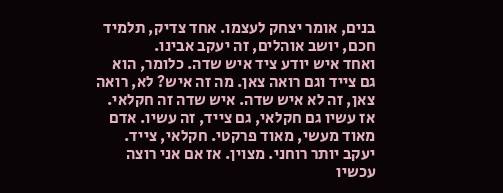בנים, אומר יצחק לעצמו. אחד צדיק, תלמיד חכם, יושב אוהלים, זה יעקב אבינו.
ואחד איש יודע ציד איש שדה. כלומר, הוא גם צייד וגם רואה צאן. מה זה איש? לא, רואה צאן, זה לא איש שדה. איש שדה זה חקלאי. אז עשיו גם חקלאי, גם צייד, זה עשיו. אדם מאוד מעשי, מאוד פרקטי. חקלאי, צייד. יעקב יותר רוחני. מצוין. אז אם אני רוצה עכשיו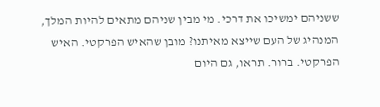ששניהם ימשיכו את דרכי. מי מבין שניהם מתאים להיות המלך, המנהיג של העם שייצא מאיתנו? מובן שהאיש הפרקטי. האיש הפרקטי. ברור. תראו, גם היום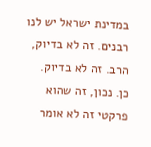במדינת ישראל יש לנו רבנים. זה לא בדיוק, הרב. זה לא בדיוק. כן. נכון, זה שהוא פרקטי זה לא אומר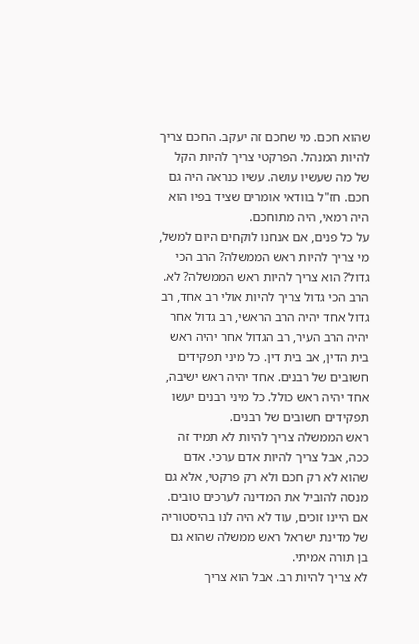שהוא חכם. מי שחכם זה יעקב. החכם צריך להיות המנהל. הפרקטי צריך להיות הקל של מה שעשיו עושה. עשיו כנראה היה גם חכם. חז"ל בוודאי אומרים שציד בפיו הוא היה רמאי, היה מתוחכם.
על כל פנים, אם אנחנו לוקחים היום למשל, מי צריך להיות ראש הממשלה? הרב הכי גדול? הוא צריך להיות ראש הממשלה? לא. הרב הכי גדול צריך להיות אולי רב אחד, רב גדול אחד יהיה הרב הראשי, רב גדול אחר יהיה הרב העיר, רב הגדול אחר יהיה ראש בית הדין, אב בית דין. כל מיני תפקידים חשובים של רבנים. אחד יהיה ראש ישיבה, אחד יהיה ראש כולל. כל מיני רבנים יעשו תפקידים חשובים של רבנים.
ראש הממשלה צריך להיות לא תמיד זה ככה, אבל צריך להיות אדם ערכי. אדם שהוא לא רק חכם ולא רק פרקטי, אלא גם מנסה להוביל את המדינה לערכים טובים. אם היינו זוכים, עוד לא היה לנו בהיסטוריה של מדינת ישראל ראש ממשלה שהוא גם בן תורה אמיתי.
לא צריך להיות רב. אבל הוא צריך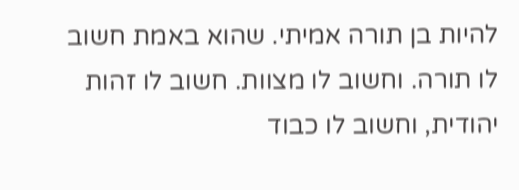להיות בן תורה אמיתי. שהוא באמת חשוב לו תורה. וחשוב לו מצוות. חשוב לו זהות יהודית, וחשוב לו כבוד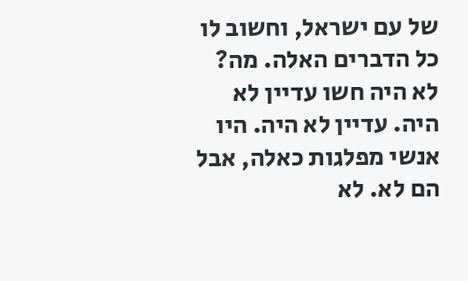של עם ישראל, וחשוב לו כל הדברים האלה. מה? לא היה חשו עדיין לא היה. עדיין לא היה. היו אנשי מפלגות כאלה, אבל הם לא. לא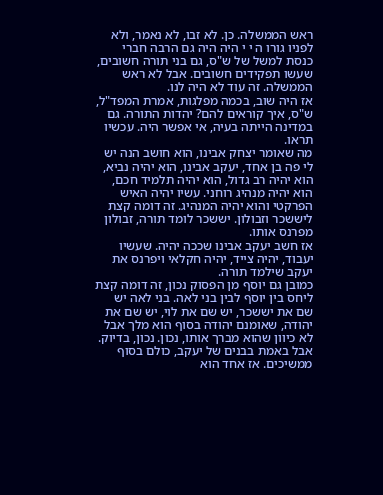ראש הממשלה. כן. לא זבו, לא נאמר, ולא לפניו גורו ה י י היה היה גם הרבה חברי כנסת למשל של ש"ס, גם בני תורה חשובים, שעשו תפקידים חשובים. אבל לא ראש הממשלה. זה עוד לא היה לנו.
אז היה שוב, בכמה מפלגות, אמרת המפד"ל, ש"ס, איך קוראים להם? יהדות התורה. גם במדינה הייתה בעיה, אי אפשר היה. עכשיו תראו.
מה שאומר יצחק אבינו, הוא חושב הנה יש לי פה בן אחד, יעקב אבינו, הוא יהיה נביא, הוא יהיה רב גדול, הוא יהיה תלמיד חכם, הוא יהיה מנהיג רוחני. עשיו יהיה האיש הפרקטי והוא יהיה המנהיג. זה דומה קצת ליששכר וזבולון. יששכר לומד תורה, זבולון מפרנס אותו.
אז חשב יעקב אבינו שככה יהיה. שעשיו יעבוד, יהיה צייד, יהיה חקלאי ויפרנס את יעקב שילמד תורה.
כמובן גם יוסף מן הפסוק נכון, זה דומה קצת ליחס בין יוסף לבין בני לאה. בני לאה יש שם את יששכר, יש שם את לוי, יש שם את יהודה, שאומנם יהודה בסוף הוא מלך אבל לא כיוון שהוא מברך אותו, נכון. נכון, בדיוק. אבל באמת בבנים של יעקב, כולם בסוף ממשיכים. אז אחד הוא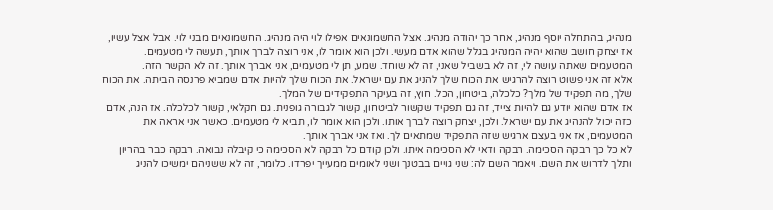מנהיג, בהתחלה יוסף מנהיג, אחר כך יהודה מנהיג. אצל החשמונאים אפילו לוי היה מנהיג. החשמונאים מבני לוי. אבל אצל עשיו, אז יצחק חושב שהוא יהיה המנהיג בגלל שהוא אדם מעשי. ולכן הוא אומר לו, אני רוצה לברך אותך, תעשה לי מטעמים. המטעמים שאתה עושה לי, זה לא בשביל שאני, זה לא שוחד. שמע, תן לי מטעמים, אני אברך אותך. זה לא הקשר הזה.
אלא זה אני פשוט רוצה להרגיש את הכוח שלך להניג את עם ישראל. את הכוח שלך להיות אדם שמביא פרנסה הביתה. את הכוח שלך, מה תפקיד של מלך? כלכלה, ביטחון, הכל. חוץ, זה בעיקר התפקידים של המלך.
אז אדם שהוא יודע גם להיות צייד, זה גם תפקיד שקשור לביטחון, קשור לגבורה גופנית. גם חקלאי, קשור לכלכלה. אז הנה, אדם כזה יכול להנהיג את עם ישראל. ולכן, יצחק רוצה לברך אותו. ולכן הוא אומר לו, תביא לי מטעמים. כאשר אני אראה את המטעמים, אז אני בעצם ארגיש שזה התפקיד שמתאים לך. ואז אני אברך אותך.
לא כל כך רבקה הסכימה. רבקה ודאי לא הסכימה איתו. ולכן קודם כל רבקה לא הסכימה כי קיבלה נבואה. רבקה כבר בהריון ותלך לדרוש את השם. ויאמר השם לה: שני גויים בבטנך ושני לאומים ממעייך יפרדו. כלומר, זה לא ששניהם ימשיכו להניג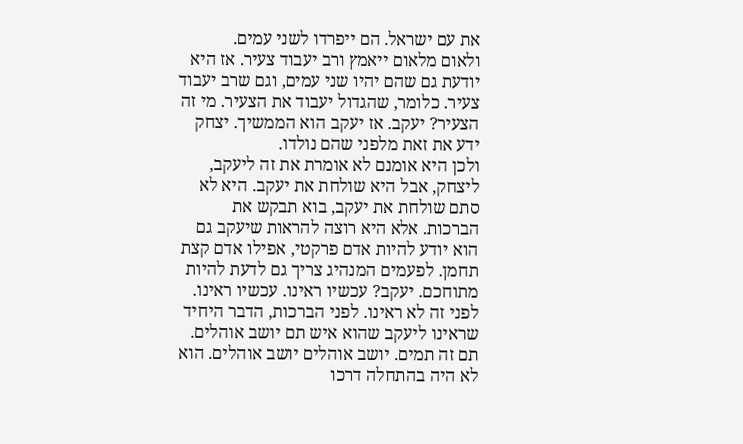את עם ישראל. הם ייפרדו לשני עמים.
ולאום מלאום ייאמץ ורב יעבוד צעיר. אז היא יודעת גם שהם יהיו שני עמים, וגם שרב יעבוד צעיר. כלומר, שהגדול יעבוד את הצעיר. מי זה הצעיר? יעקב. אז יעקב הוא הממשיך. יצחק ידע את זאת מלפני שהם נולדו.
ולכן היא אומנם לא אומרת את זה ליעקב, ליצחק, אבל היא שולחת את יעקב. היא לא סתם שולחת את יעקב, בוא תבקש את הברכות. אלא היא רוצה להראות שיעקב גם הוא יודע להיות אדם פרקטי, אפילו אדם קצת תחמן. לפעמים המנהיג צריך גם לדעת להיות מתוחכם. יעקב? עכשיו ראינו. עכשיו ראינו. לפני זה לא ראינו. לפני הברכות, הדבר היחיד שראינו ליעקב שהוא איש תם יושב אוהלים. תם זה תמים. יושב אוהלים יושב אוהלים. הוא לא היה בהתחלה דרכו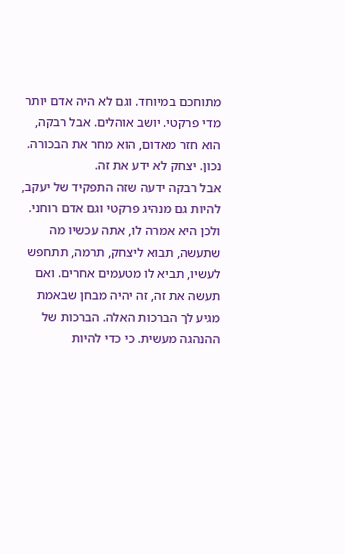מתוחכם במיוחד. וגם לא היה אדם יותר מדי פרקטי. יושב אוהלים. אבל רבקה, הוא חזר מאדום, הוא מחר את הבכורה. נכון. יצחק לא ידע את זה.
אבל רבקה ידעה שזה התפקיד של יעקב, להיות גם מנהיג פרקטי וגם אדם רוחני. ולכן היא אמרה לו, אתה עכשיו מה שתעשה, תבוא ליצחק, תרמה, תתחפש לעשיו, תביא לו מטעמים אחרים. ואם תעשה את זה, זה יהיה מבחן שבאמת מגיע לך הברכות האלה. הברכות של ההנהגה מעשית. כי כדי להיות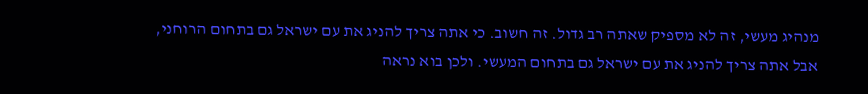מנהיג מעשי, זה לא מספיק שאתה רב גדול. זה חשוב. כי אתה צריך להניג את עם ישראל גם בתחום הרוחני, אבל אתה צריך להניג את עם ישראל גם בתחום המעשי. ולכן בוא נראה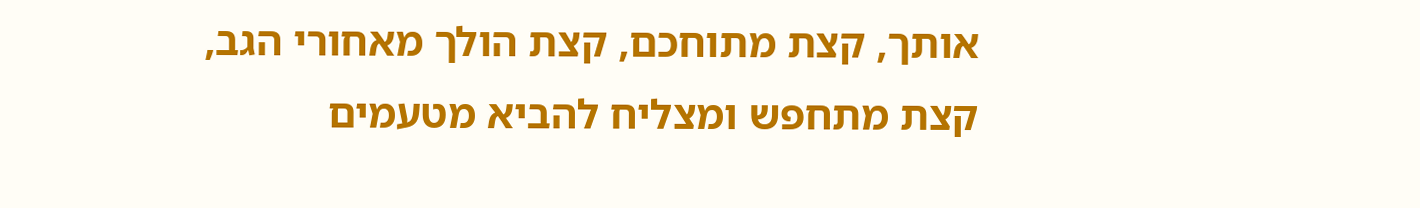אותך, קצת מתוחכם, קצת הולך מאחורי הגב, קצת מתחפש ומצליח להביא מטעמים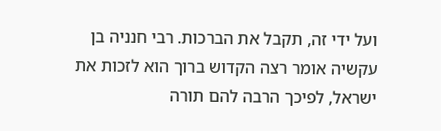ועל ידי זה, תקבל את הברכות. רבי חנניה בן עקשיה אומר רצה הקדוש ברוך הוא לזכות את ישראל, לפיכך הרבה להם תורה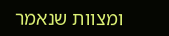ומצוות שנאמר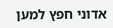אדוני חפץ למען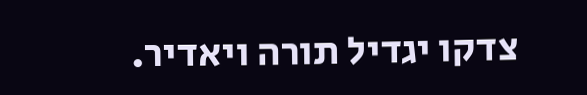צדקו יגדיל תורה ויאדיר.